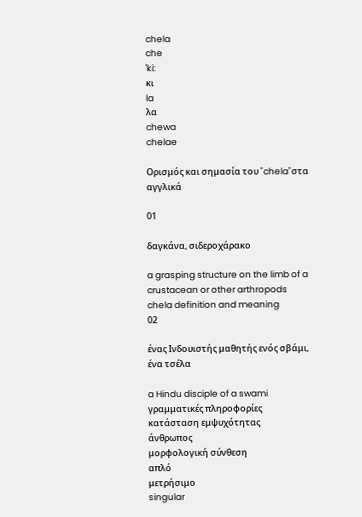chela
che
ˈki:
κι
la
λα
chewa
chelae

Ορισμός και σημασία του "chela"στα αγγλικά

01

δαγκάνα, σιδεροχάρακο

a grasping structure on the limb of a crustacean or other arthropods
chela definition and meaning
02

ένας Ινδουιστής μαθητής ενός σβάμι, ένα τσέλα

a Hindu disciple of a swami
γραμματικές πληροφορίες
κατάσταση εμψυχότητας
άνθρωπος
μορφολογική σύνθεση
απλό
μετρήσιμο
singular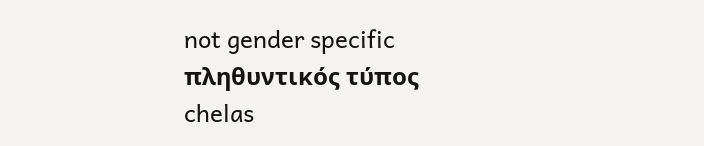not gender specific
πληθυντικός τύπος
chelas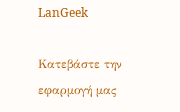LanGeek

Κατεβάστε την εφαρμογή μας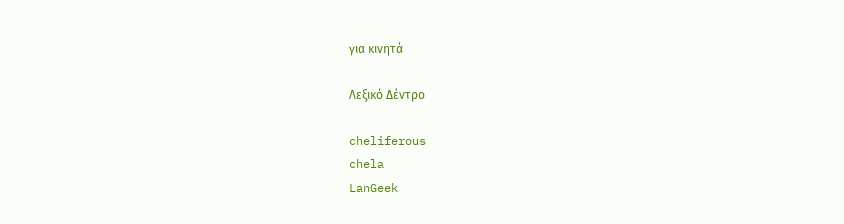για κινητά

Λεξικό Δέντρο

cheliferous
chela
LanGeek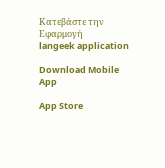Κατεβάστε την Εφαρμογή
langeek application

Download Mobile App

App Store